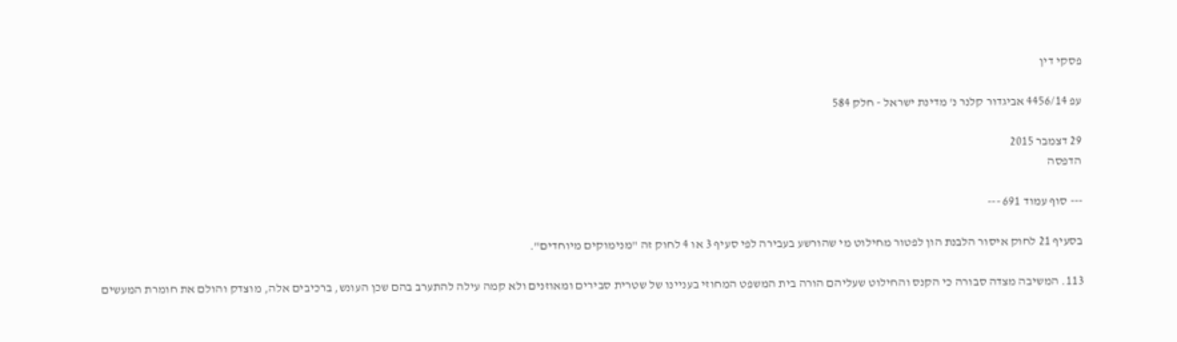פסקי דין

עפ 4456/14 אביגדור קלנר נ' מדינת ישראל - חלק 584

29 דצמבר 2015
הדפסה

--- סוף עמוד 691 ---

בסעיף 21 לחוק איסור הלבנת הון לפטור מחילוט מי שהורשע בעבירה לפי סעיף 3 או 4 לחוק זה "מנימוקים מיוחדים".

113. המשיבה מצדה סבורה כי הקנס והחילוט שעליהם הורה בית המשפט המחוזי בעניינו של שטרית סבירים ומאוזנים ולא קמה עילה להתערב בהם שכן העונש, ברכיבים אלה, מוצדק והולם את חומרת המעשים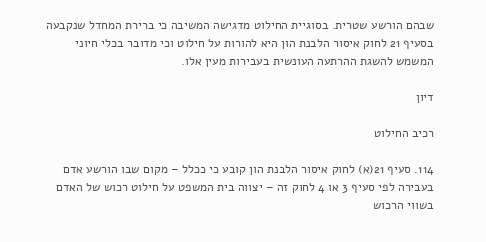שבהם הורשע שטרית. בסוגיית החילוט מדגישה המשיבה כי ברירת המחדל שנקבעה בסעיף 21 לחוק איסור הלבנת הון היא להורות על חילוט וכי מדובר בכלי חיוני המשמש להשגת ההרתעה העונשית בעבירות מעין אלו.

דיון

רכיב החילוט

114. סעיף 21(א) לחוק איסור הלבנת הון קובע כי ככלל – מקום שבו הורשע אדם בעבירה לפי סעיף 3 או 4 לחוק זה – יצווה בית המשפט על חילוט רכוש של האדם בשווי הרכוש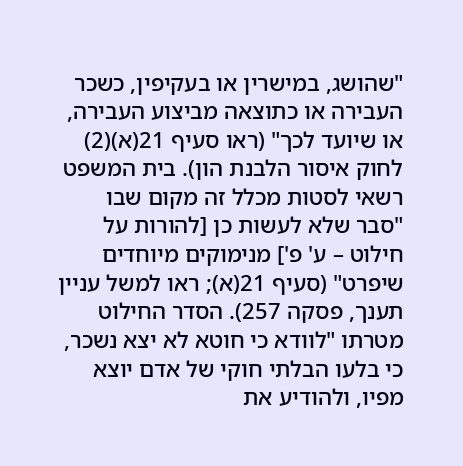"שהושג, במישרין או בעקיפין, כשכר העבירה או כתוצאה מביצוע העבירה, או שיועד לכך" (ראו סעיף 21(א)(2) לחוק איסור הלבנת הון). בית המשפט רשאי לסטות מכלל זה מקום שבו "סבר שלא לעשות כן [להורות על חילוט – ע' פ'] מנימוקים מיוחדים שיפרט" (סעיף 21(א); ראו למשל עניין תענך, פסקה 257). הסדר החילוט מטרתו "לוודא כי חוטא לא יצא נשכר, כי בלעו הבלתי חוקי של אדם יוצא מפיו, ולהודיע את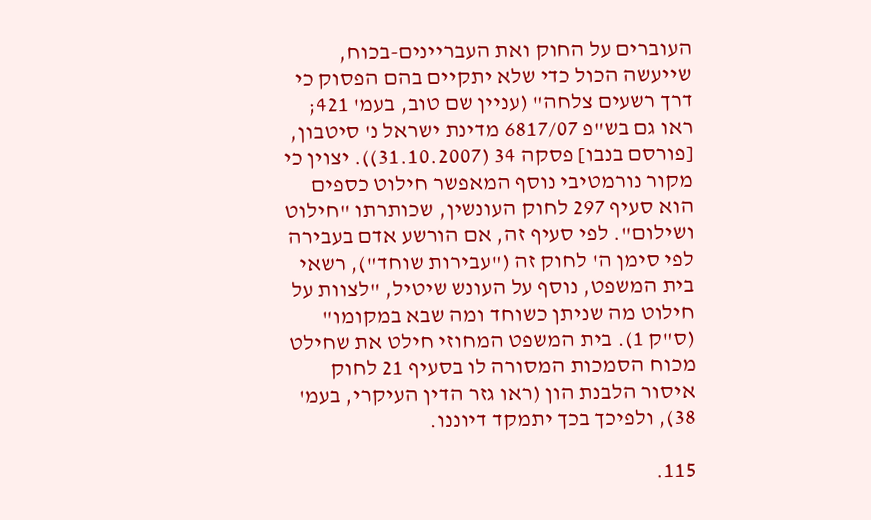העוברים על החוק ואת העבריינים-בכוח, שייעשה הכול כדי שלא יתקיים בהם הפסוק כי דרך רשעים צלחה" (עניין שם טוב, בעמ' 421; ראו גם בש"פ 6817/07 מדינת ישראל נ' סיטבון, [פורסם בנבו] פסקה 34 (31.10.2007)). יצוין כי מקור נורמטיבי נוסף המאפשר חילוט כספים הוא סעיף 297 לחוק העונשין, שכותרתו "חילוט ושילום". לפי סעיף זה, אם הורשע אדם בעבירה לפי סימן ה' לחוק זה ("עבירות שוחד"), רשאי בית המשפט, נוסף על העונש שיטיל, "לצוות על חילוט מה שניתן כשוחד ומה שבא במקומו" (ס"ק 1). בית המשפט המחוזי חילט את שחילט מכוח הסמכות המסורה לו בסעיף 21 לחוק איסור הלבנת הון (ראו גזר הדין העיקרי, בעמ' 38), ולפיכך בכך יתמקד דיוננו.

115.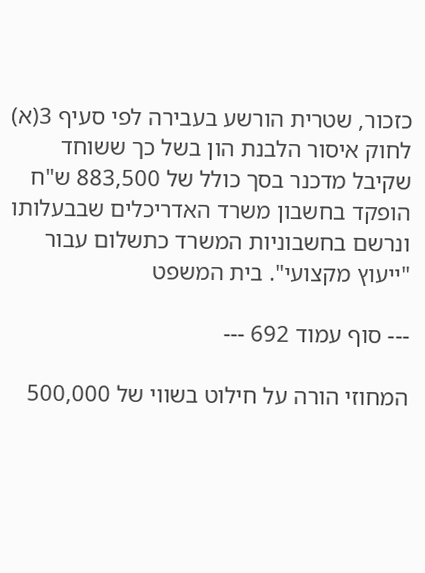כזכור, שטרית הורשע בעבירה לפי סעיף 3(א) לחוק איסור הלבנת הון בשל כך ששוחד שקיבל מדכנר בסך כולל של 883,500 ש"ח הופקד בחשבון משרד האדריכלים שבבעלותו ונרשם בחשבוניות המשרד כתשלום עבור "ייעוץ מקצועי". בית המשפט

--- סוף עמוד 692 ---

המחוזי הורה על חילוט בשווי של 500,000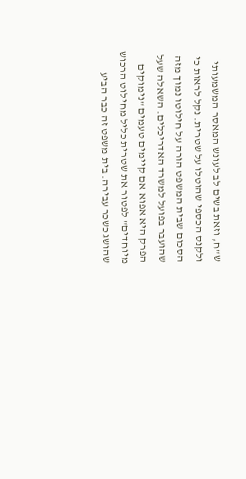ש"ח, וזאת בשים לב לעונש המאסר המשמעותי ולקנס הכספי שהוטלו על שטרית. נקל לראות כי הסכום שבית המשפט הורה על חילוטו נמוך מזה שהועבר בפועל למשרד האדריכלים. השאלה שעל הפרק היא אפוא אם קיימים טעמים "נימוקים מיוחדים" לפטור את שטרית כליל מחילוט הרכוש שהושג כשכר עבירה. בית משפט זה כבר הביע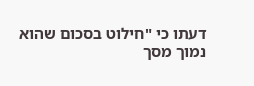דעתו כי "חילוט בסכום שהוא נמוך מסך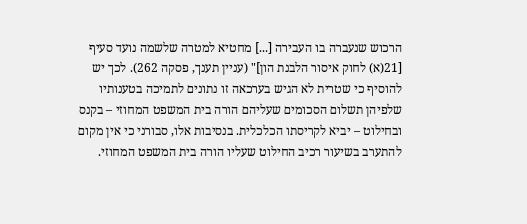הרכוש שנעברה בו העבירה [...] מחטיא למטרה שלשמה נועד סעיף [21(א) לחוק איסור הלבנת הון]" (עניין תענך, פסקה 262). לכך יש להוסיף כי שטרית לא הגיש בערכאה זו נתונים לתמיכה בטענותיו שלפיהן תשלום הסכומים שעליהם הורה בית המשפט המחוזי – בקנס ובחילוט – יביא לקריסתו הכלכלית. בנסיבות אלו, סבורני כי אין מקום להתערב בשיעור רכיב החילוט שעליו הורה בית המשפט המחוזי.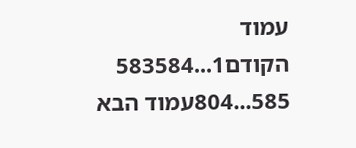עמוד הקודם1...583584
585...804עמוד הבא